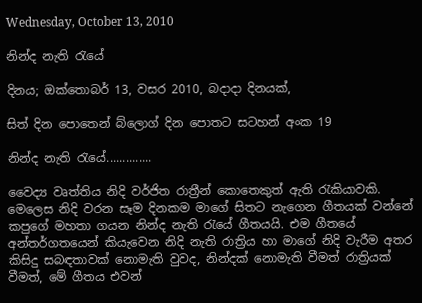Wednesday, October 13, 2010

නින්ද නැති ‍රැයේ

දිනය; ඔක්තොබර් 13, වසර 2010, බදාදා දිනයක්,

සිත් දින පොතෙන් බ්ලොග් දින පොතට සටහන් අංක 19

නින්ද නැති ‍රැයේ..............

වෛද්‍ය වෘත්තිය නිදි වර්ජිත රාත්‍රීන් කොතෙකුත් ඇති ‍රැකියාවකි.
මෙලෙස නිදි වරන සෑම දිනකම මාගේ සිතට නැගෙන ගීතයක් වන්නේ කපුගේ මහතා ගයන නින්ද නැති ‍රැයේ ගීතයයි. එම ගීතයේ අන්තර්ගතයෙන් කියැවෙන නිදි නැති රාත්‍රිය හා මාගේ නිදි වැරීම අතර කිසිදු සබඳතාවක් නොමැති වුවද, නින්දක් නොමැති වීමත් රාත්‍රියක් වීමත්, මේ ගීතය එවන්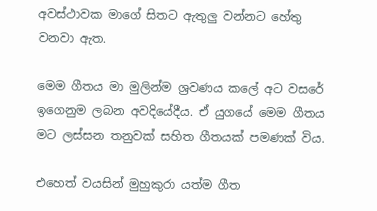අවස්ථාවක මාගේ සිතට ඇතුලු වන්නට හේතු වනවා ඇත.

මෙම ගීතය මා මුලින්ම ශ්‍රවණය කලේ අට වසරේ ඉගෙනුම ලබන අවදියේදීය. ඒ යුගයේ මෙම ගීතය මට ලස්සන තනුවක් සහිත ගීතයක් පමණක් විය.

එහෙත් වයසින් මුහුකුරා යත්ම ගීත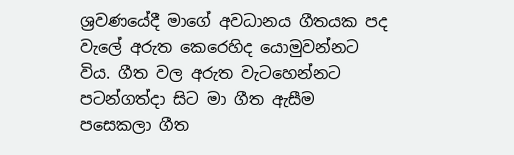ශ්‍රවණයේදී මාගේ අවධානය ගීතයක පද වැලේ අරුත කෙරෙහිද යොමුවන්නට විය. ගීත වල අරුත වැටහෙන්නට පටන්ගත්දා සිට මා ගීත ඇසීම පසෙකලා ගීත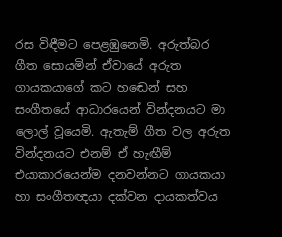රස විඳීමට පෙළඹුනෙමි. අරුත්බර ගීත සොයමින් ඒවායේ අරුත ගායකයාගේ කට හඬෙන් සහ සංගීතයේ ආධාරයෙන් වින්දනයට මා ලොල් වූයෙමි. ඇතැම් ගීත වල අරුත වින්දනයට එනම් ඒ හැඟීම් එයාකාරයෙන්ම දනවන්නට ගායකයා හා සංගීතඥයා දක්වන දායකත්වය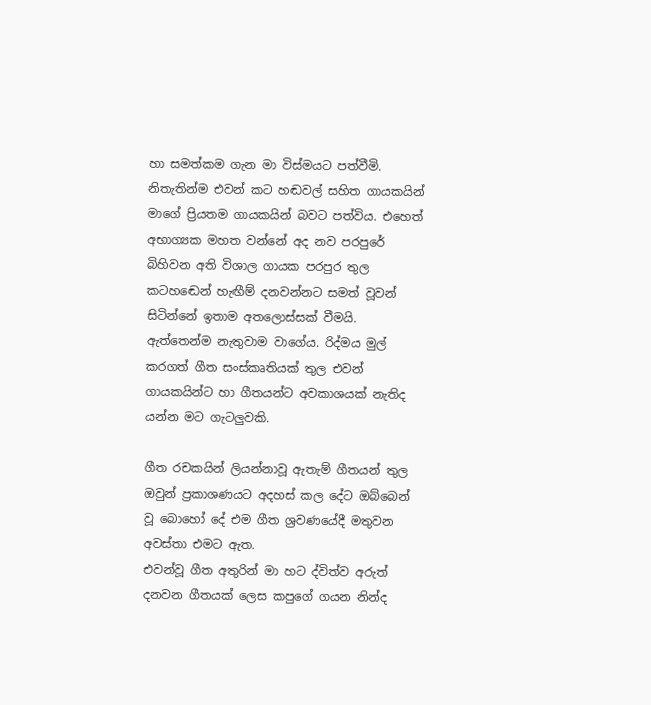හා සමත්කම ගැන මා විස්මයට පත්වීමි. නිතැතින්ම එවන් කට හඬවල් සහිත ගායකයින් මාගේ ප්‍රියතම ගායකයින් බවට පත්විය. එහෙත් අභාග්‍යක මහත වන්නේ අද නව පරපුරේ බිහිවන අති විශාල ගායක පරපුර තුල කටහඬෙන් හැඟීම් දනවන්නට සමත් වූවන් සිටින්නේ ඉතාම අතලොස්සක් වීමයි. ඇත්තෙන්ම නැතුවාම වාගේය. රිද්මය මුල් කරගත් ගීත සංස්කෘතියක් තුල එවන් ගායකයින්ට හා ගීතයන්ට අවකාශයක් නැතිද යන්න මට ගැටලුවකි.

ගීත රචකයින් ලියන්නාවූ ඇතැම් ගීතයන් තුල ඔවුන් ප්‍රකාශණයට අදහස් කල දේට ඔබ්බෙන් වූ බොහෝ දේ එම ගීත ශ්‍රවණයේදී මතුවන අවස්තා එමට ඇත.
එවන්වූ ගීත අතුරින් මා හට ද්විත්ව අරුත් දනවන ගීතයක් ලෙස කපුගේ ගයන නින්ද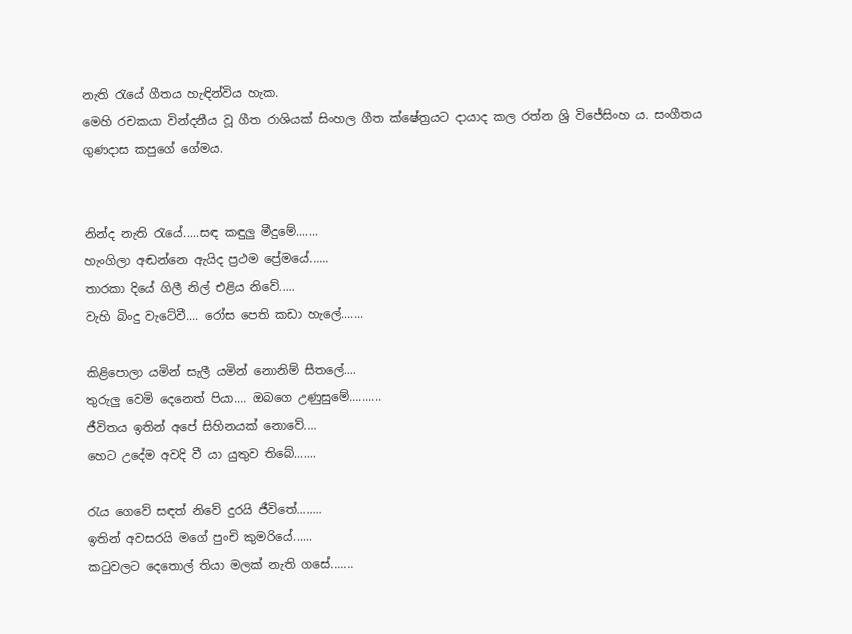නැති ‍රැයේ ගීතය හැඳින්විය හැක.
මෙහි රචකයා වින්දනීය වූ ගීත රාශියක් සිංහල ගීත ක්ෂේත්‍රයට දායාද කල රත්න ශ්‍රි විජේසිංහ ය. සංගීතය ගුණදාස කපුගේ ගේමය.


නින්ද නැති ‍රැයේ.....සඳ කඳුලු මීදුමේ.......
හැංගිලා අඬන්නෙ ඇයිද ප්‍රථම ප්‍රේමයේ......
තාරකා දියේ ගිලී නිල් එළිය නිවේ.....
වැහි බිංදු වැටේවී.... රෝස පෙති කඩා හැලේ.......

කිළිපොලා යමින් සැලී යමින් නොනිම් සීතලේ....
තුරුලු වෙමි දෙනෙත් පියා.... ඔබගෙ උණුසුමේ..........
ජීවිතය ඉතින් අපේ සිහිනයක් නොවේ....
හෙට උදේම අවදි වී යා යුතුව තිබේ.......

රැය ගෙවේ සඳත් නිවේ දුරයි ජීවිතේ........
ඉතින් අවසරයි මගේ පුංචි කුමරියේ......
ක‍ටුවලට දෙතොල් තියා මලක් නැති ගසේ.......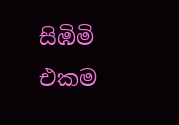සිඹිමි එකම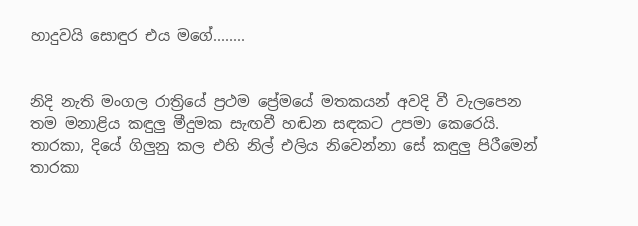හාදුවයි සොඳුර එය මගේ........


නිදි නැති මංගල රාත්‍රියේ ප්‍රථම ප්‍රේමයේ මතකයන් අවදි වී වැලපෙන තම මනාළිය කඳුලු මීදුමක සැඟවී හඬන සඳකට උපමා කෙරෙයි.
තාරකා, දියේ ගිලුනු කල එහි නිල් එලිය නිවෙන්නා සේ කඳුලු පිරීමෙන් තාරකා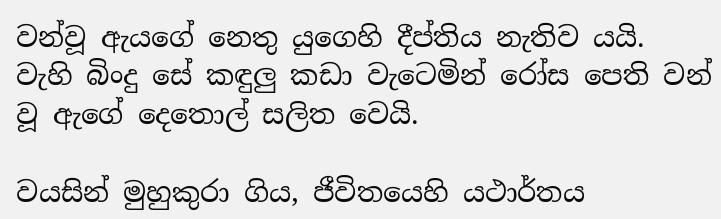වන්වූ ඇයගේ නෙතු යුගෙහි දීප්තිය නැතිව යයි.
වැහි බිංදු සේ කඳුලු කඩා වැටෙමින් රෝස පෙති වන් වූ ඇගේ දෙතොල් සලිත වෙයි.

වයසින් මුහුකුරා ගිය, ජීවිතයෙහි යථාර්තය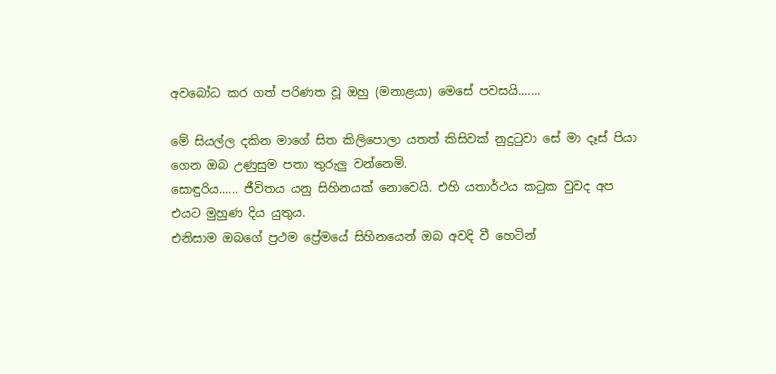අවබෝධ කර ගත් පරිණත වූ ඔහු (මනාළයා) මෙසේ පවසයි.......

මේ සියල්ල දකින මාගේ සිත කිලිපොලා යතත් කිසිවක් නුදු‍ටුවා සේ මා දෑස් පියා ගෙන ඔබ උණුසුම පතා තුරුලු වන්නෙමි.
සොඳුරිය...... ජීවිතය යනු සිහිනයක් නොවෙයි. එහි යතාර්ථය ක‍ටුක වුවද අප එයට මුහුණ දිය යුතුය.
එනිසාම ඔබගේ ප්‍රථම ප්‍රේමයේ සිහිනයෙන් ඔබ අවදි වී හෙටින්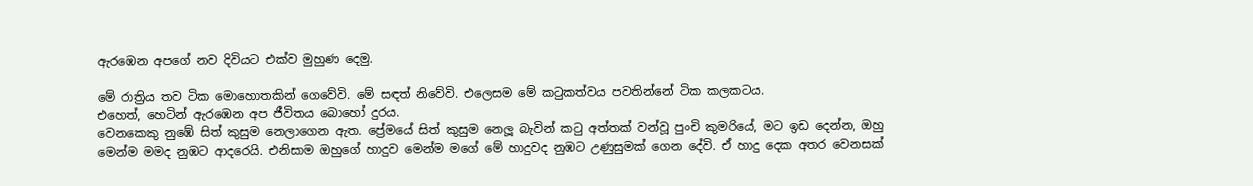ඇරඹෙන අපගේ නව දිවියට එක්ව මුහුණ දෙමු.

මේ රාත්‍රිය තව ටික මොහොතකින් ගෙවේවි. මේ සඳත් නිවේවි. එලෙසම මේ ක‍ටුකත්වය පවතින්නේ ටික කලකටය.
එහෙත්, හෙටින් ඇරඹෙන අප ජීවිතය බොහෝ දුරය.
වෙනකෙකු නුඹේ සිත් කුසුම නෙලාගෙන ඇත. ප්‍රේමයේ සිත් කුසුම නෙලූ බැවින් ක‍ටු අත්තක් වන්වූ පුංචි කුමරියේ, මට ඉඩ දෙන්න, ඔහු මෙන්ම මමද නුඹට ආදරෙයි. එනිසාම ඔහුගේ හාදුව මෙන්ම මගේ මේ හාදුවද නුඹට උණුසුමක් ගෙන දේවි. ඒ හාදු දෙක අතර වෙනසක්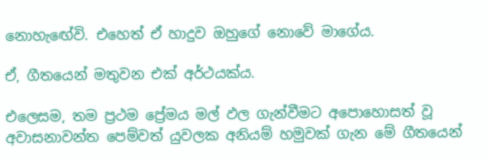නොහැ‍ඟේවි. එහෙත් ඒ හාදුව ඔහුගේ නොවේ මාගේය.

ඒ, ගීතයෙන් මතුවන එක් අර්ථයක්ය.

එලෙසම, තම ප්‍රථම ප්‍රේමය මල් ඵල ගැන්වීමට අපොහොසත් වූ අවාසනාවන්ත පෙම්වත් යුවලක අනියම් හමුවක් ගැන මේ ගීතයෙන්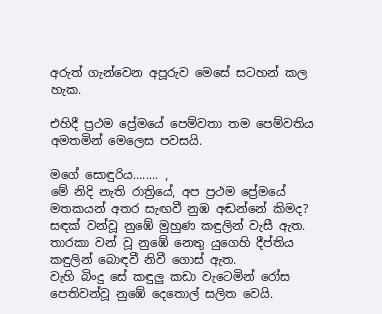අරුත් ගැන්වෙන අපූරුව මෙසේ සටහන් කල හැක.

එහිදී ප්‍රථම ප්‍රේමයේ පෙම්වතා තම පෙම්වතිය අමතමින් මෙලෙස පවසයි.

මගේ සොඳුරිය........ ,
මේ නිදි නැති රාත්‍රියේ, අප ප්‍රථම ප්‍රේමයේ මතකයන් අතර සැඟවී නුඹ අඬන්නේ කිමද?
සඳක් වන්වූ නුඹේ මුහුණ කඳුලින් වැසී ඇත. තාරකා වන් වූ නුඹේ නෙතු යුගෙහි දීප්තිය කඳුලින් බොඳවී නිවී ගොස් ඇත.
වැහි බිංදු සේ කඳුලු කඩා වැටෙමින් රෝස පෙතිවන්වූ නුඹේ දෙතොල් සලිත වෙයි.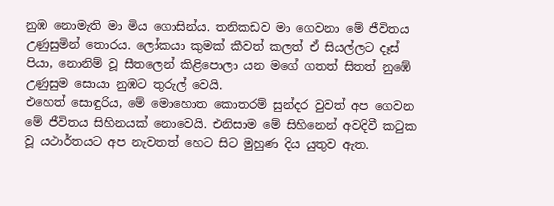නුඹ නොමැති මා මිය ගොසින්ය. තනිකඩව මා ගෙවනා මේ ජීවිතය උණුසුමින් තොරය. ලෝකයා කුමක් කීවත් කලත් ඒ සියල්ලට දෑස් පියා, නොනිම් වූ සීතලෙන් කිළිපොලා යන මගේ ගතත් සිතත් නුඹේ උණුසුම සොයා නුඹට තුරුල් වෙයි.
එහෙත් සොඳුරිය, මේ මොහොත කොතරම් සුන්දර වුවත් අප ගෙවන මේ ජීවිතය සිහිනයක් නොවෙයි. එනිසාම මේ සිහිනෙන් අවදිවී ක‍ටුක වූ යථාර්තයට අප නැවතත් හෙට සිට මුහුණ දිය යුතුව ඇත.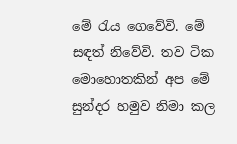මේ ‍රැය ගෙවේවි. මේ සඳත් නිවේවි. තව ටික මොහොතකින් අප මේ සුන්දර හමුව නිමා කල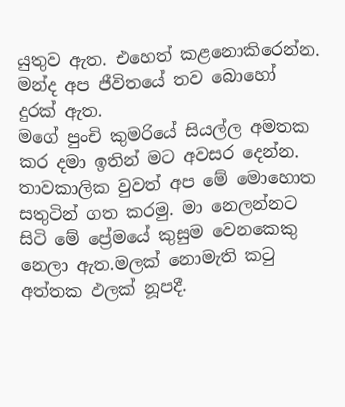යුතුව ඇත. එහෙත් කළනොකිරෙන්න. මන්ද අප ජීවිතයේ තව බොහෝ දුරක් ඇත.
මගේ පුංචි කුමරියේ සියල්ල අමතක කර දමා ඉතින් මට අවසර දෙන්න. තාවකාලික වුවත් අප මේ මොහොත සතුටින් ගත කරමු. මා නෙලන්නට සිටි මේ ප්‍රේමයේ කුසුම වෙනකෙකු නෙලා ඇත.මලක් නොමැති ක‍ටු අත්තක ඵලක් නූපදී.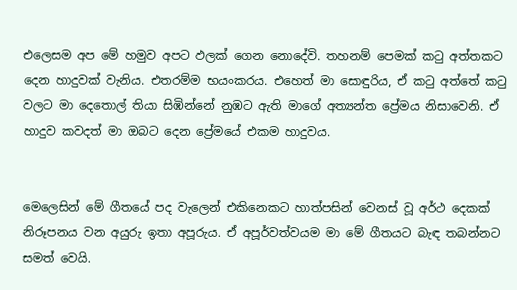එලෙසම අප මේ හමුව අපට ඵලක් ගෙන නොදේවි. තහනම් පෙමක් ක‍ටු අත්තකට දෙන හාදුවක් වැනිය. එතරම්ම භයංකරය. එහෙත් මා සොඳුරිය, ඒ ක‍ටු අත්තේ ක‍ටු වලට මා දෙතොල් තියා සිඹින්නේ නුඹට ඇති මාගේ අත්‍යන්ත ප්‍රේමය නිසාවෙනි. ඒ හාදුව කවදත් මා ඔබට දෙන ප්‍රේමයේ එකම හාදුවය.


මෙලෙසින් මේ ගීතයේ පද වැලෙන් එකිනෙකට හාත්පසින් වෙනස් වූ අර්ථ දෙකක් නිරූපනය වන අයුරු ඉතා අපූරුය. ඒ අපූර්වත්වයම මා මේ ගීතයට බැඳ තබන්නට සමත් වෙයි.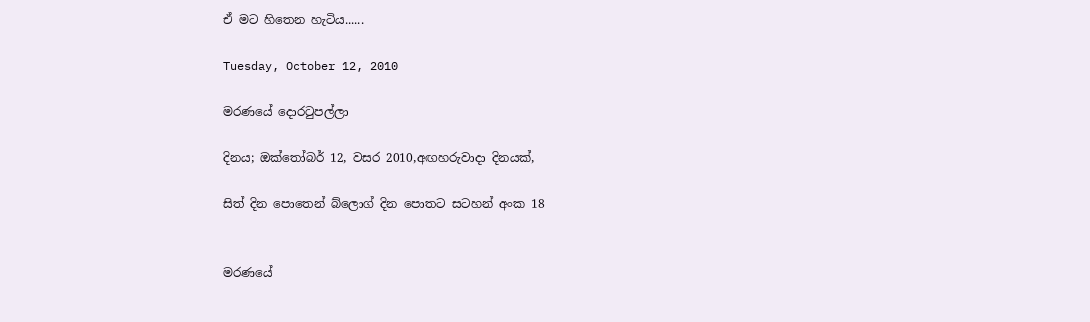ඒ මට හිතෙන හැටිය......

Tuesday, October 12, 2010

මරණයේ දොර‍ටුපල්ලා

දිනය; ඔක්‍තෝබර් 12, වසර 2010,අඟහරුවාදා දිනයක්,

සිත් දින පොතෙන් බ්ලොග් දින පොතට සටහන් අංක 18


මරණයේ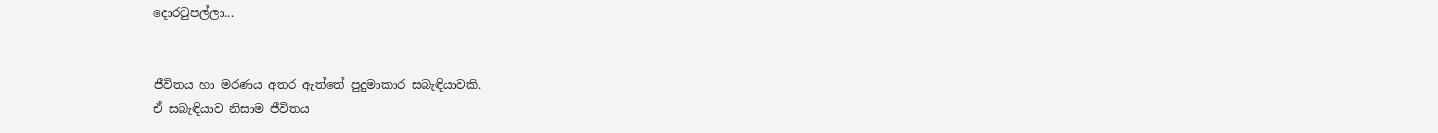දොර‍ටුපල්ලා...


ජීවිතය හා මරණය අතර ඇත්තේ පුදුමාකාර සබැඳියාවකි.
ඒ සබැඳියාව නිසාම ජීවිතය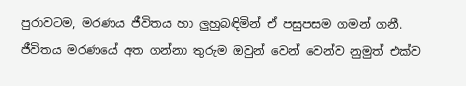පුරාවටම, මරණය ජීවිතය හා ලුහුබඳිමින් ඒ පසුපසම ගමන් ගනී.
ජීවිතය මරණයේ අත ගන්නා තුරුම ඔවුන් වෙන් වෙන්ව නුමුත් එක්ව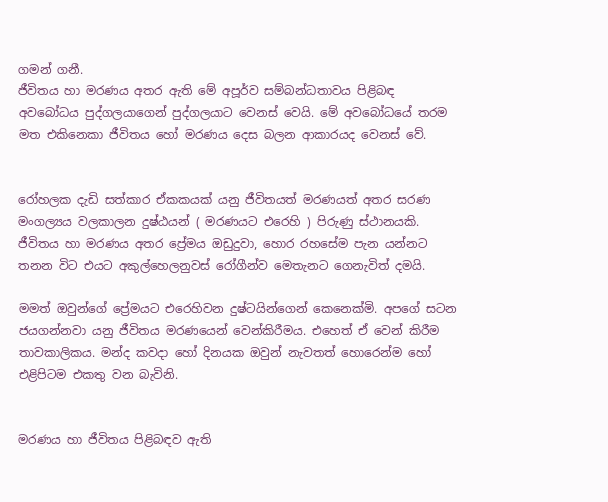ගමන් ගනී.
ජීවිතය හා මරණය අතර ඇති මේ අපූර්ව සම්බන්ධතාවය පිළිබඳ අවබෝධය පුද්ගලයාගෙන් පුද්ගලයාට වෙනස් වෙයි. මේ අවබෝධයේ තරම මත එකිනෙකා ජීවිතය හෝ මරණය දෙස බලන ආකාරයද වෙනස් වේ.


රෝහලක දැඩි සත්කාර ඒකකයක් යනු ජීවිතයත් මරණයත් අතර සරණ මංගල්‍යය වලකාලන දුෂ්ඨයන් ( මරණයට එරෙහි ) පිරුණු ස්ථානයකි.
ජීවිතය හා මරණය අතර ප්‍රේමය ඔඩුදුවා, හොර රහසේම පැන යන්නට තනන විට එයට අකුල්හෙලනුවස් රෝගීන්ව මෙතැනට ගෙනැවිත් දමයි.

මමත් ඔවුන්ගේ ප්‍රේමයට එරෙහිවන දුෂ්ටයින්ගෙන් කෙනෙක්මි. අපගේ සටන ජයගන්නවා යනු ජීවිතය මරණයෙන් වෙන්කිරීමය. එහෙත් ඒ වෙන් කිරීම තාවකාලිකය. මන්ද කවදා හෝ දිනයක ඔවුන් නැවතත් හොරෙන්ම හෝ එළිපිටම එකතු වන බැවිනි.


මරණය හා ජීවිතය පිළිබඳව ඇති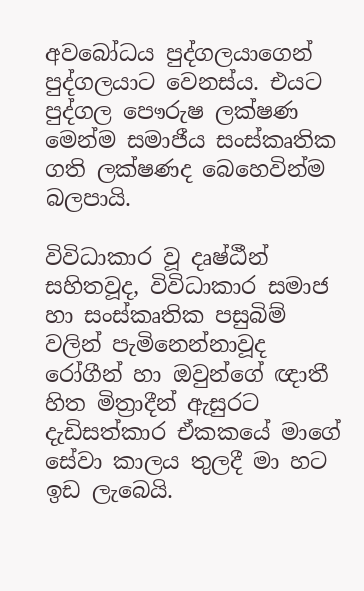අවබෝධය පුද්ගලයාගෙන් පුද්ගලයාට වෙනස්ය. එයට පුද්ගල පෞරුෂ ලක්ෂණ මෙන්ම සමාජීය සංස්කෘතික ගති ලක්ෂණද බෙහෙවින්ම බලපායි.

විවිධාකාර වූ දෘෂ්ඨීන් සහිතවූද, විවිධාකාර සමාජ හා සංස්කෘතික පසුබිම් වලින් පැමිනෙන්නාවූද රෝගීන් හා ඔවුන්ගේ ඥාතී හිත මිත්‍රාදීන් ඇසුරට දැඩිසත්කාර ඒකකයේ මාගේ සේවා කාලය තුලදී මා හට ඉඩ ලැබෙයි.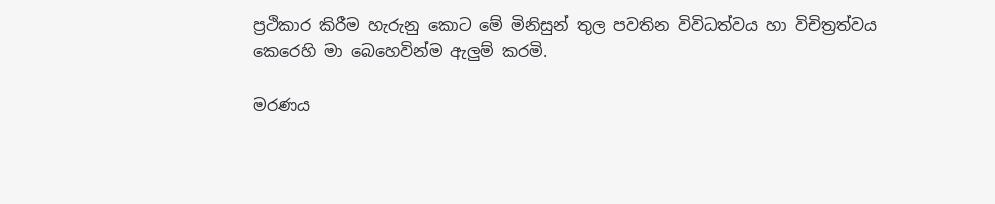ප්‍රථිකාර කිරීම හැරුනු කොට මේ මිනිසුන් තුල පවතින විවිධත්වය හා විචිත්‍රත්වය කෙරෙහි මා බෙහෙවින්ම ඇලුම් කරමි.

මරණය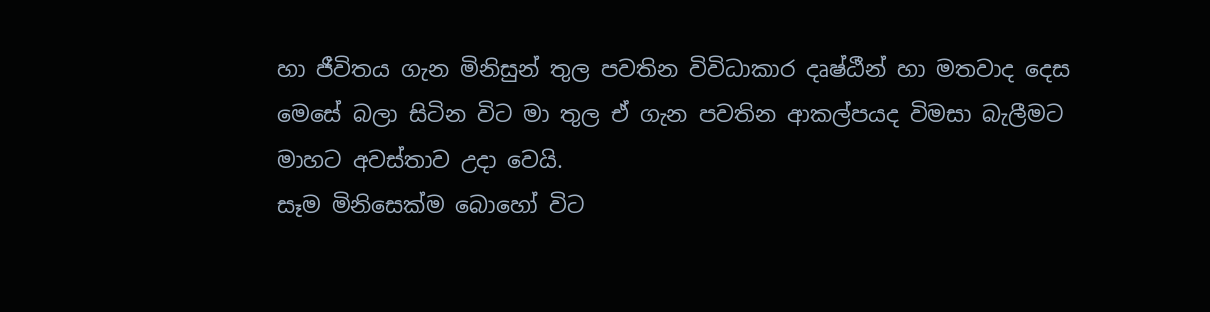හා ජීවිතය ගැන මිනිසුන් තුල පවතින විවිධාකාර දෘෂ්ඨීන් හා මතවාද දෙස මෙසේ බලා සිටින විට මා තුල ඒ ගැන පවතින ආකල්පයද විමසා බැලීමට මාහට අවස්තාව උදා වෙයි.
සෑම මිනිසෙක්ම බොහෝ විට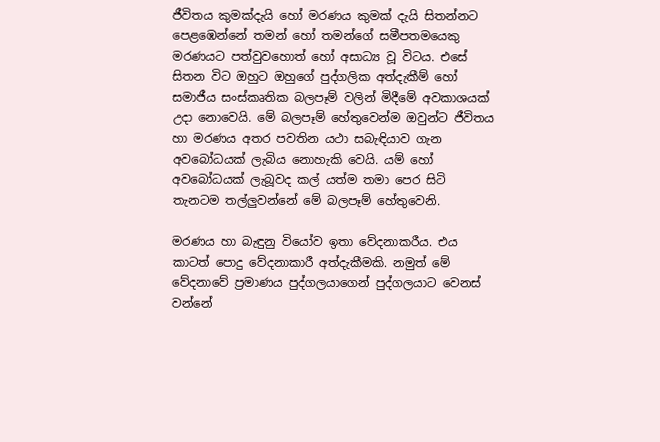ජීවිතය කුමක්දැයි හෝ මරණය කුමක් දැයි සිතන්නට පෙළඹෙන්නේ තමන් හෝ තමන්ගේ සමීපතමයෙකු මරණයට පත්වුවහොත් හෝ අසාධ්‍ය වූ විටය. එසේ සිතන විට ඔහුට ඔහුගේ පුද්ගලික අත්දැකීම් හෝ සමාජීය සංස්කෘතික බලපෑම් වලින් මිදීමේ අවකාශයක් උදා නොවෙයි. මේ බලපෑම් හේතුවෙන්ම ඔවුන්ට ජීවිතය හා මරණය අතර පවතින යථා සබැඳියාව ගැන අවබෝධයක් ලැබිය නොහැකි වෙයි. යම් හෝ අවබෝධයක් ලැබූවද කල් යත්ම තමා පෙර සිටි තැනටම තල්ලුවන්නේ මේ බලපෑම් හේතුවෙනි.

මරණය හා බැඳුනු වියෝව ඉතා වේදනාකරීය. එය කාටත් පොදු වේදනාකාරී අත්දැකීමකි. නමුත් මේ වේදනාවේ ප්‍රමාණය පුද්ගලයාගෙන් පුද්ගලයාට වෙනස් වන්නේ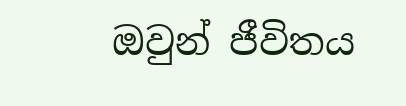ඔවුන් ජීවිතය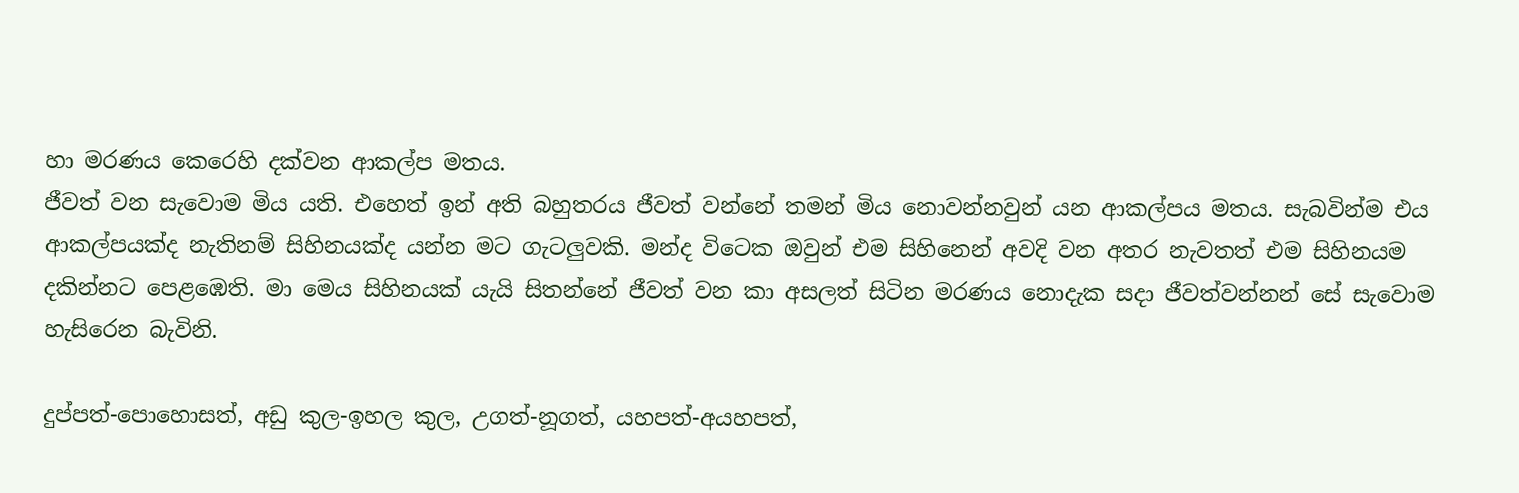හා මරණය කෙරෙහි දක්වන ආකල්ප මතය.
ජීවත් වන සැවොම මිය යති. එහෙත් ඉන් අති බහුතරය ජීවත් වන්නේ තමන් මිය නොවන්නවුන් යන ආකල්පය මතය. සැබවින්ම එය ආකල්පයක්ද නැතිනම් සිහිනයක්ද යන්න මට ගැටලුවකි. මන්ද විටෙක ඔවුන් එම සිහිනෙන් අවදි වන අතර නැවතත් එම සිහිනයම දකින්නට පෙළඹෙති. මා මෙය සිහිනයක් යැයි සිතන්නේ ජීවත් වන කා අසලත් සිටින මරණය නොදැක සදා ජීවත්වන්නන් සේ සැවොම හැසිරෙන බැවිනි.

දුප්පත්-පොහොසත්, අඩු කුල-ඉහල කුල, උගත්-නූගත්, යහපත්-අයහපත්,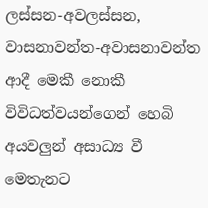ලස්සන-අවලස්සන, වාසනාවන්ත-අවාසනාවන්ත ආදී මෙකී නොකී විවිධත්වයන්ගෙන් හෙබි අයවලුන් අසාධ්‍ය වී මෙතැනට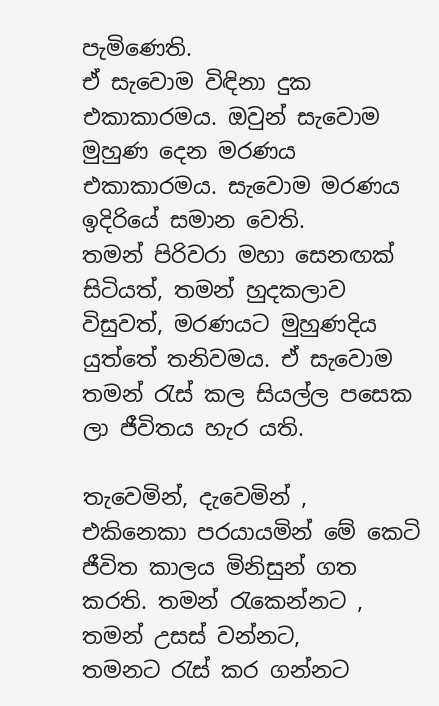පැමිණෙති.
ඒ සැවොම විඳිනා දුක එකාකාරමය. ඔවුන් සැවොම මුහුණ දෙන මරණය එකාකාරමය. සැවොම මරණය ඉදිරියේ සමාන වෙති.
තමන් පිරිවරා මහා සෙනඟක් සිටියත්, තමන් හුදකලාව විසුවත්, මරණයට මුහුණදිය යුත්තේ තනිවමය. ඒ සැවොම තමන් ‍රැස් කල සියල්ල පසෙක ලා ජීවිතය හැර යති.

තැවෙමින්, දැවෙමින් , එකිනෙකා පරයායමින් මේ කෙටි ජීවිත කාලය මිනිසුන් ගත කරති. තමන් ‍රැකෙන්නට , තමන් උසස් වන්නට, තමනට ‍රැස් කර ගන්නට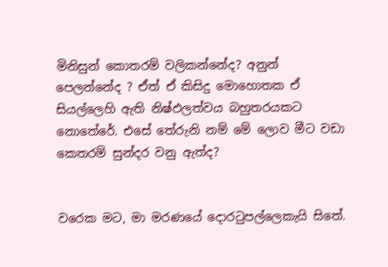මිනිසුන් කොතරම් වලිකන්නේද? අනුන් පෙලන්නේද ? ඒත් ඒ කිසිදු මොහොතක ඒ සියල්ලෙහි ඇති නිෂ්ඵලත්වය බහුතරයකට නොතේරේ. එසේ තේරුනි නම් මේ ලොව මීට වඩා කෙතරම් සුන්දර වනු ඇත්ද?


වරෙක මට, මා මරණයේ දොර‍ටුපල්ලෙකැයි සිතේ.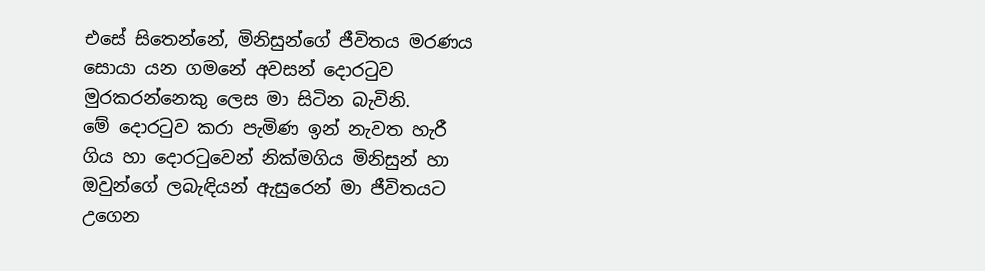එසේ සිතෙන්නේ, මිනිසුන්ගේ ජීවිතය මරණය සොයා යන ගමනේ අවසන් දොර‍ටුව මුරකරන්නෙකු ලෙස මා සිටින බැවිනි.
මේ දොර‍ටුව කරා පැමිණ ඉන් නැවත හැරී ගිය හා දොර‍ටුවෙන් නික්මගිය මිනිසුන් හා ඔවුන්ගේ ලබැඳියන් ඇසුරෙන් මා ජීවිතයට උගෙන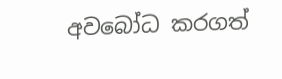අවබෝධ කරගත්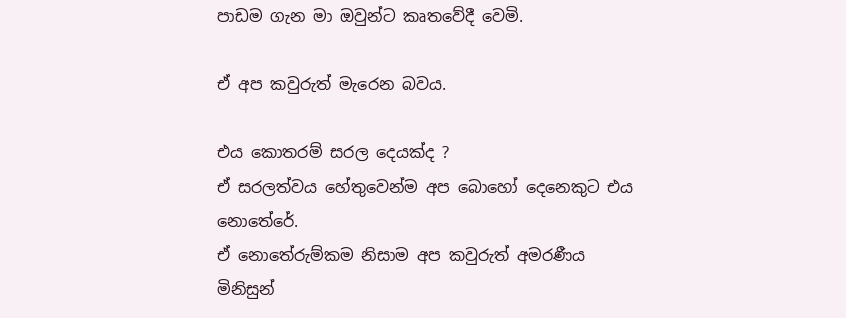පාඩම ගැන මා ඔවුන්ට කෘතවේදී වෙමි.

ඒ අප කවුරුත් මැරෙන බවය.

එය කොතරම් සරල දෙයක්ද ?
ඒ සරලත්වය හේතුවෙන්ම අප බොහෝ දෙනෙකුට එය නොතේරේ.
ඒ නොතේරුම්කම නිසාම අප කවුරුත් අමරණීය මිනිසුන්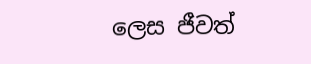ලෙස ජීවත්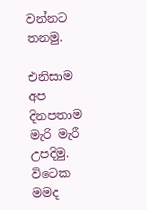වන්නට
තනමු.

එනිසාම අප දිනපතාම මැරි මැරී උපදිමු.
විටෙක මමද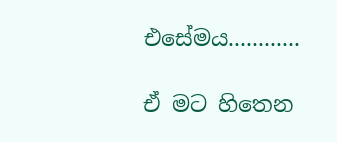එසේමය............

ඒ මට හිතෙන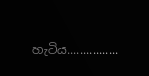හැටිය................